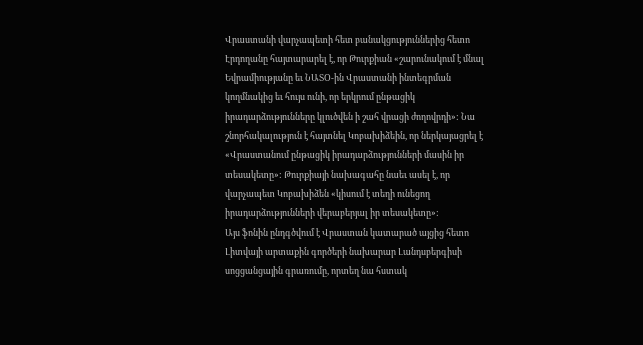Վրաստանի վարչապետի հետ բանակցություններից հետո Էրդողանը հայտարարել է, որ Թուրքիան «շարունակում է մնալ Եվրամիությանը եւ ՆԱՏՕ-ին Վրաստանի ինտեգրման կողմնակից եւ հույս ունի, որ երկրում ընթացիկ իրադարձությունները կլուծվեն ի շահ վրացի ժողովրդի»: Նա շնորհակալություն է հայտնել Կոբախիձեին, որ ներկայացրել է «Վրաստանում ընթացիկ իրադարձությունների մասին իր տեսակետը»: Թուրքիայի նախագահը նաեւ ասել է, որ վարչապետ Կոբախիձեն «կիսում է տեղի ունեցող իրադարձությունների վերաբերյալ իր տեսակետը»:
Այս ֆոնին ընդգծվում է Վրաստան կատարած այցից հետո Լիտվայի արտաքին գործերի նախարար Լանդսբերգիսի սոցցանցային գրառումը, որտեղ նա հստակ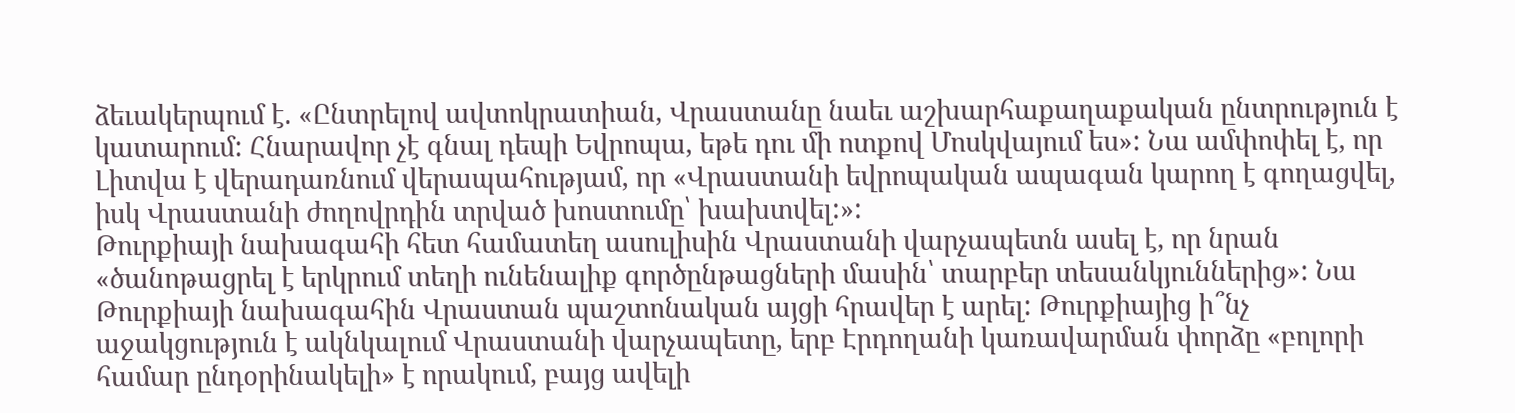ձեւակերպում է. «Ընտրելով ավտոկրատիան, Վրաստանը նաեւ աշխարհաքաղաքական ընտրություն է կատարում: Հնարավոր չէ գնալ դեպի Եվրոպա, եթե դու մի ոտքով Մոսկվայում ես»: Նա ամփոփել է, որ Լիտվա է վերադառնում վերապահությամ, որ «Վրաստանի եվրոպական ապագան կարող է գողացվել, իսկ Վրաստանի ժողովրդին տրված խոստումը՝ խախտվել:»:
Թուրքիայի նախագահի հետ համատեղ ասուլիսին Վրաստանի վարչապետն ասել է, որ նրան «ծանոթացրել է երկրում տեղի ունենալիք գործընթացների մասին՝ տարբեր տեսանկյուններից»: Նա Թուրքիայի նախագահին Վրաստան պաշտոնական այցի հրավեր է արել: Թուրքիայից ի՞նչ աջակցություն է ակնկալում Վրաստանի վարչապետը, երբ Էրդողանի կառավարման փորձը «բոլորի համար ընդօրինակելի» է որակում, բայց ավելի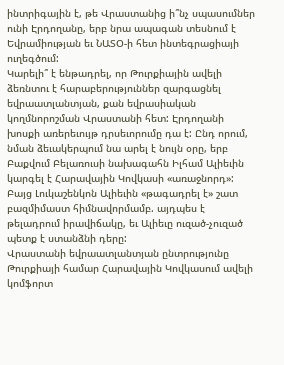ինտրիգային է, թե Վրաստանից ի՞նչ սպասումներ ունի Էրդողանը, երբ նրա ապագան տեսնում է Եվրամիության եւ ՆԱՏՕ-ի հետ ինտեգրացիայի ուղեգծում:
Կարելի՞ է ենթադրել, որ Թուրքիային ավելի ձեռնտու է հարաբերություններ զարգացնել եվրաատլանտյան, քան եվրասիական կողմնորոշման Վրաստանի հետ: Էրդողանի խոսքի առերեւույթ դրսեւորումը դա է: Ընդ որում, նման ձեւակերպում նա արել է նույն օրը, երբ Բաքվում Բելառուսի նախագահն Իլհամ Ալիեւին կարգել է Հարավային Կովկասի «առաջնորդ»: Բայց Լուկաշենկոն Ալիեւին «թագադրել է» շատ բազմիմաստ հիմնավորմամբ. այդպես է թելադրում իրավիճակը, եւ Ալիեւը ուզած-չուզած պետք է ստանձնի դերը:
Վրաստանի եվրաատլանտյան ընտրությունը Թուրքիայի համար Հարավային Կովկասում ավելի կոմֆորտ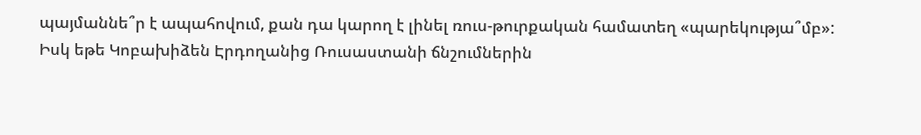պայմաննե՞ր է ապահովում, քան դա կարող է լինել ռուս-թուրքական համատեղ «պարեկությա՞մբ»: Իսկ եթե Կոբախիձեն Էրդողանից Ռուսաստանի ճնշումներին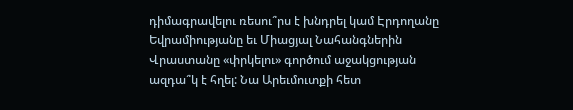դիմագրավելու ռեսու՞րս է խնդրել կամ Էրդողանը Եվրամիությանը եւ Միացյալ Նահանգներին Վրաստանը «փրկելու» գործում աջակցության ազդա՞կ է հղել: Նա Արեւմուտքի հետ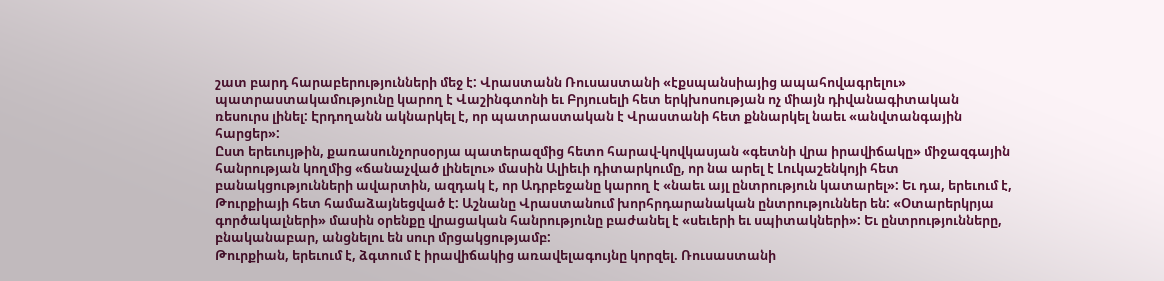շատ բարդ հարաբերությունների մեջ է: Վրաստանն Ռուսաստանի «էքսպանսիայից ապահովագրելու» պատրաստակամությունը կարող է Վաշինգտոնի եւ Բրյուսելի հետ երկխոսության ոչ միայն դիվանագիտական ռեսուրս լինել: Էրդողանն ակնարկել է, որ պատրաստական է Վրաստանի հետ քննարկել նաեւ «անվտանգային հարցեր»:
Ըստ երեւույթին, քառասունչորսօրյա պատերազմից հետո հարավ-կովկասյան «գետնի վրա իրավիճակը» միջազգային հանրության կողմից «ճանաչված լինելու» մասին Ալիեւի դիտարկումը, որ նա արել է Լուկաշենկոյի հետ բանակցությունների ավարտին, ազդակ է, որ Ադրբեջանը կարող է «նաեւ այլ ընտրություն կատարել»: Եւ դա, երեւում է, Թուրքիայի հետ համաձայնեցված է: Աշնանը Վրաստանում խորհրդարանական ընտրություններ են: «Օտարերկրյա գործակալների» մասին օրենքը վրացական հանրությունը բաժանել է «սեւերի եւ սպիտակների»: Եւ ընտրությունները, բնականաբար, անցնելու են սուր մրցակցությամբ:
Թուրքիան, երեւում է, ձգտում է իրավիճակից առավելագույնը կորզել. Ռուսաստանի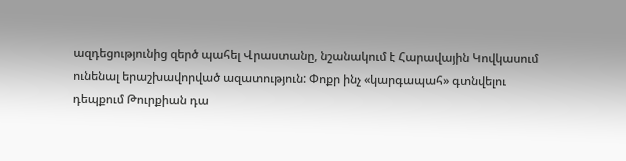ազդեցությունից զերծ պահել Վրաստանը, նշանակում է Հարավային Կովկասում ունենալ երաշխավորված ազատություն: Փոքր ինչ «կարգապահ» գտնվելու դեպքում Թուրքիան դա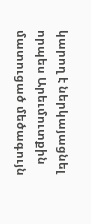կարող է ներկայացնել որպես Արեւմուտքին մատուցած մեծագույն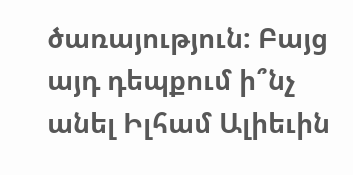ծառայություն: Բայց այդ դեպքում ի՞նչ անել Իլհամ Ալիեւին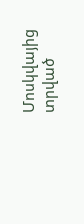Մոսկվայից տրված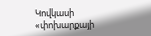Կովկասի «փոխարքայի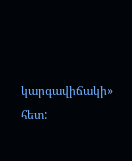կարգավիճակի» հետ: